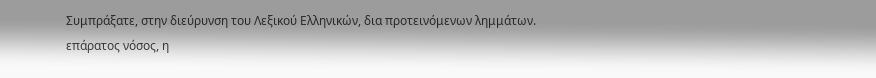Συμπράξατε, στην διεύρυνση του Λεξικού Ελληνικών, δια προτεινόμενων λημμάτων.
επάρατος νόσος, η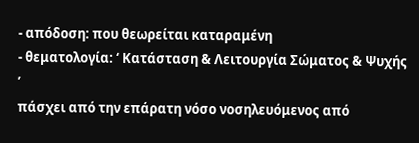- απόδοση: που θεωρείται καταραμένη
- θεματολογία: ‘ Κατάσταση & Λειτουργία Σώματος & Ψυχής ’
πάσχει από την επάρατη νόσο νοσηλευόμενος από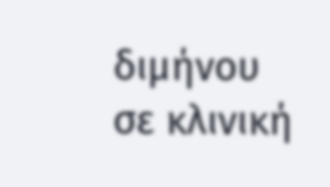διμήνου σε κλινική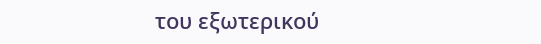του εξωτερικού